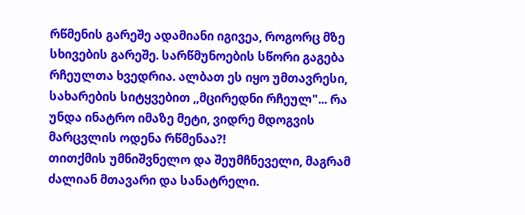რწმენის გარეშე ადამიანი იგივეა, როგორც მზე სხივების გარეშე. სარწმუნოების სწორი გაგება რჩეულთა ხვედრია. ალბათ ეს იყო უმთავრესი, სახარების სიტყვებით ,,მცირედნი რჩეულ"... რა უნდა ინატრო იმაზე მეტი, ვიდრე მდოგვის მარცვლის ოდენა რწმენაა?!
თითქმის უმნიშვნელო და შეუმჩნეველი, მაგრამ ძალიან მთავარი და სანატრელი.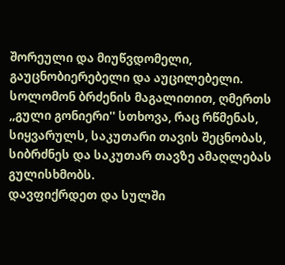შორეული და მიუწვდომელი, გაუცნობიერებელი და აუცილებელი. სოლომონ ბრძენის მაგალითით, ღმერთს ,,გული გონიერი'' სთხოვა, რაც რწმენას, სიყვარულს, საკუთარი თავის შეცნობას, სიბრძნეს და საკუთარ თავზე ამაღლებას გულისხმობს.
დავფიქრდეთ და სულში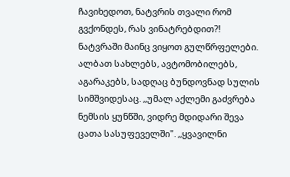ჩავიხედოთ, ნატვრის თვალი რომ გვქონდეს, რას ვინატრებდით?! ნატვრაში მაინც ვიყოთ გულწრფელები. ალბათ სახლებს, ავტომობილებს, აგარაკებს, სადღაც ბუნდოვნად სულის სიმშვიდესაც. ,,უმალ აქლემი გაძვრება ნემსის ყუნწში, ვიდრე მდიდარი შევა ცათა სასუფეველში". ,,ყვავილნი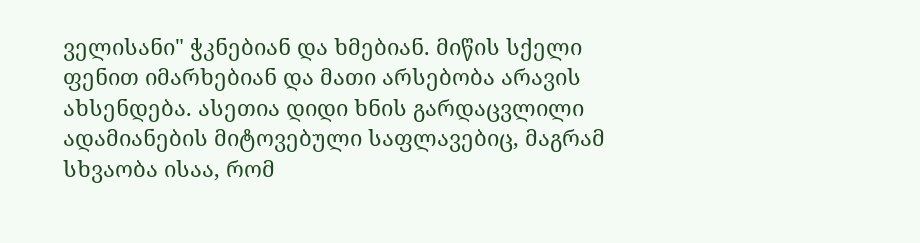ველისანი" ჭკნებიან და ხმებიან. მიწის სქელი ფენით იმარხებიან და მათი არსებობა არავის ახსენდება. ასეთია დიდი ხნის გარდაცვლილი ადამიანების მიტოვებული საფლავებიც, მაგრამ სხვაობა ისაა, რომ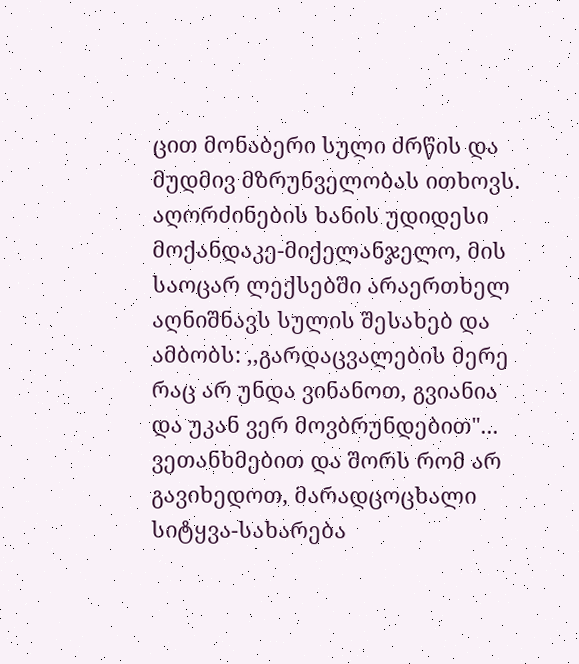ცით მონაბერი სული ძრწის და მუდმივ მზრუნველობას ითხოვს.
აღორძინების ხანის უდიდესი მოქანდაკე-მიქელანჯელო, მის საოცარ ლექსებში არაერთხელ აღნიშნავს სულის შესახებ და ამბობს: ,,გარდაცვალების მერე რაც არ უნდა ვინანოთ, გვიანია და უკან ვერ მოვბრუნდებით"... ვეთანხმებით და შორს რომ არ გავიხედოთ, მარადცოცხალი სიტყვა-სახარება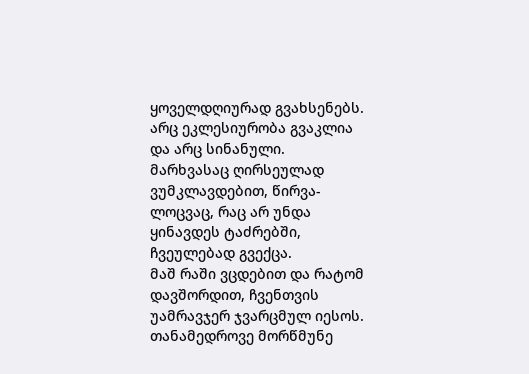ყოველდღიურად გვახსენებს. არც ეკლესიურობა გვაკლია და არც სინანული. მარხვასაც ღირსეულად ვუმკლავდებით, წირვა-ლოცვაც, რაც არ უნდა ყინავდეს ტაძრებში, ჩვეულებად გვექცა.
მაშ რაში ვცდებით და რატომ დავშორდით, ჩვენთვის უამრავჯერ ჯვარცმულ იესოს.
თანამედროვე მორწმუნე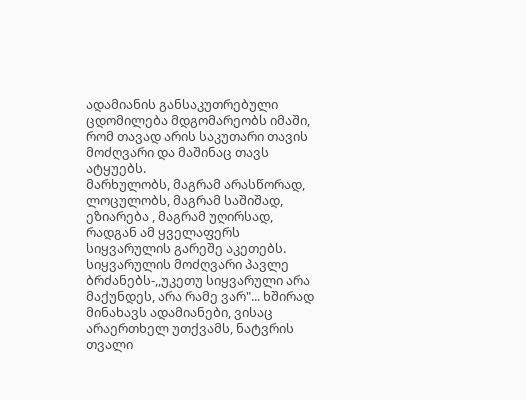ადამიანის განსაკუთრებული ცდომილება მდგომარეობს იმაში, რომ თავად არის საკუთარი თავის მოძღვარი და მაშინაც თავს ატყუებს.
მარხულობს, მაგრამ არასწორად, ლოცულობს, მაგრამ საშიშად, ეზიარება , მაგრამ უღირსად, რადგან ამ ყველაფერს სიყვარულის გარეშე აკეთებს.
სიყვარულის მოძღვარი პავლე ბრძანებს-,,უკეთუ სიყვარული არა მაქუნდეს, არა რამე ვარ"... ხშირად მინახავს ადამიანები, ვისაც არაერთხელ უთქვამს, ნატვრის თვალი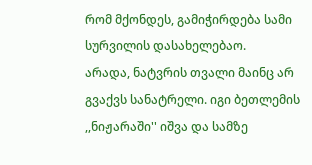რომ მქონდეს, გამიჭირდება სამი სურვილის დასახელებაო.
არადა, ნატვრის თვალი მაინც არ გვაქვს სანატრელი. იგი ბეთლემის ,,ნიჟარაში'' იშვა და სამზე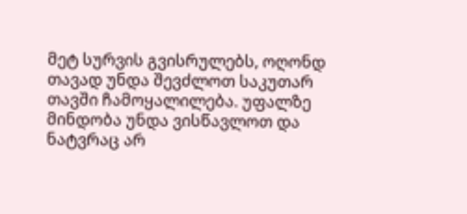მეტ სურვის გვისრულებს, ოღონდ თავად უნდა შევძლოთ საკუთარ თავში ჩამოყალილება. უფალზე მინდობა უნდა ვისწავლოთ და ნატვრაც არ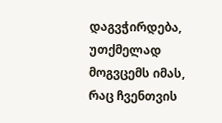დაგვჭირდება, უთქმელად მოგვცემს იმას, რაც ჩვენთვის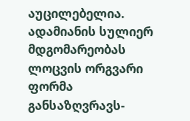აუცილებელია.
ადამიანის სულიერ მდგომარეობას ლოცვის ორგვარი ფორმა განსაზღვრავს-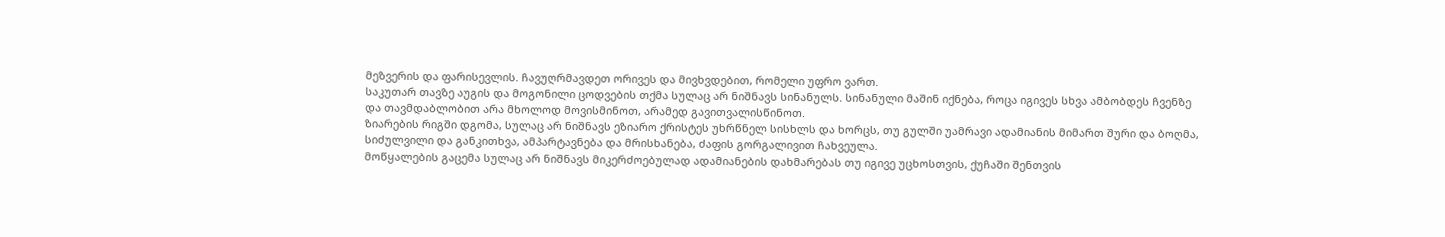მეზვერის და ფარისევლის. ჩავუღრმავდეთ ორივეს და მივხვდებით, რომელი უფრო ვართ.
საკუთარ თავზე აუგის და მოგონილი ცოდვების თქმა სულაც არ ნიშნავს სინანულს. სინანული მაშინ იქნება, როცა იგივეს სხვა ამბობდეს ჩვენზე და თავმდაბლობით არა მხოლოდ მოვისმინოთ, არამედ გავითვალისწინოთ.
ზიარების რიგში დგომა, სულაც არ ნიშნავს ეზიარო ქრისტეს უხრწნელ სისხლს და ხორცს, თუ გულში უამრავი ადამიანის მიმართ შური და ბოღმა, სიძულვილი და განკითხვა, ამპარტავნება და მრისხანება, ძაფის გორგალივით ჩახვეულა.
მოწყალების გაცემა სულაც არ ნიშნავს მიკერძოებულად ადამიანების დახმარებას თუ იგივე უცხოსთვის, ქუჩაში შენთვის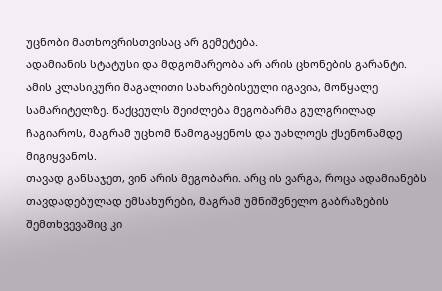უცნობი მათხოვრისთვისაც არ გემეტება.
ადამიანის სტატუსი და მდგომარეობა არ არის ცხონების გარანტი. ამის კლასიკური მაგალითი სახარებისეული იგავია, მოწყალე სამარიტელზე. წაქცეულს შეიძლება მეგობარმა გულგრილად ჩაგიაროს, მაგრამ უცხომ წამოგაყენოს და უახლოეს ქსენონამდე მიგიყვანოს.
თავად განსაჯეთ, ვინ არის მეგობარი. არც ის ვარგა, როცა ადამიანებს თავდადებულად ემსახურები, მაგრამ უმნიშვნელო გაბრაზების შემთხვევაშიც კი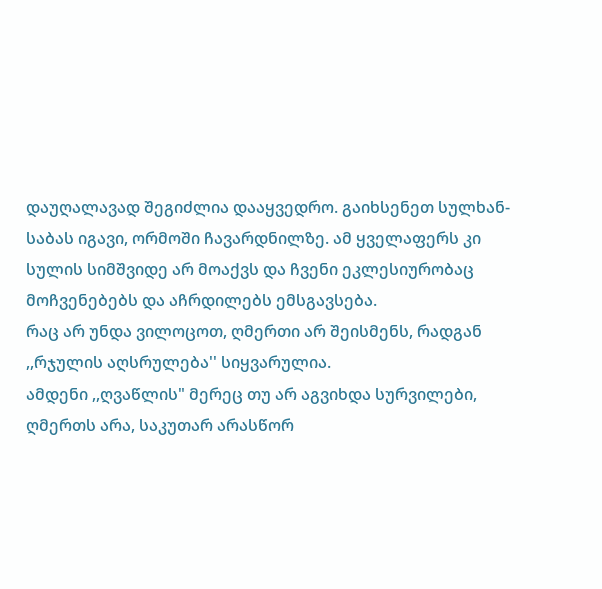დაუღალავად შეგიძლია დააყვედრო. გაიხსენეთ სულხან-საბას იგავი, ორმოში ჩავარდნილზე. ამ ყველაფერს კი სულის სიმშვიდე არ მოაქვს და ჩვენი ეკლესიურობაც მოჩვენებებს და აჩრდილებს ემსგავსება.
რაც არ უნდა ვილოცოთ, ღმერთი არ შეისმენს, რადგან ,,რჯულის აღსრულება'' სიყვარულია.
ამდენი ,,ღვაწლის" მერეც თუ არ აგვიხდა სურვილები, ღმერთს არა, საკუთარ არასწორ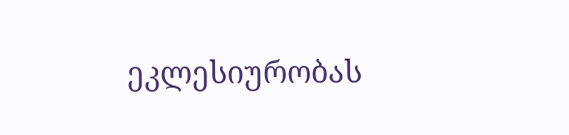ეკლესიურობას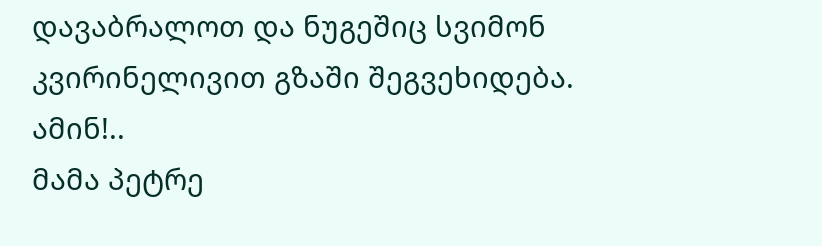დავაბრალოთ და ნუგეშიც სვიმონ კვირინელივით გზაში შეგვეხიდება. ამინ!..
მამა პეტრე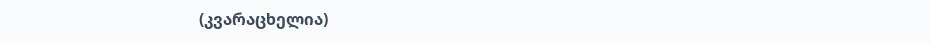(კვარაცხელია)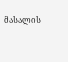მასალის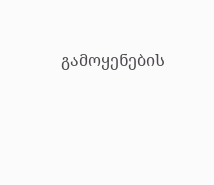გამოყენების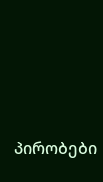პირობები